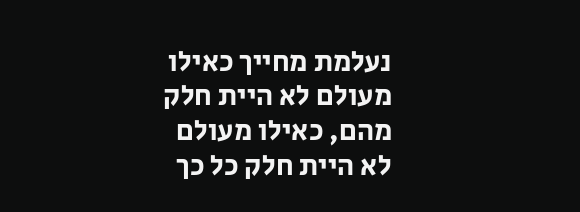נעלמת מחייך כאילו מעולם לא היית חלק מהם, כאילו מעולם לא היית חלק כל כך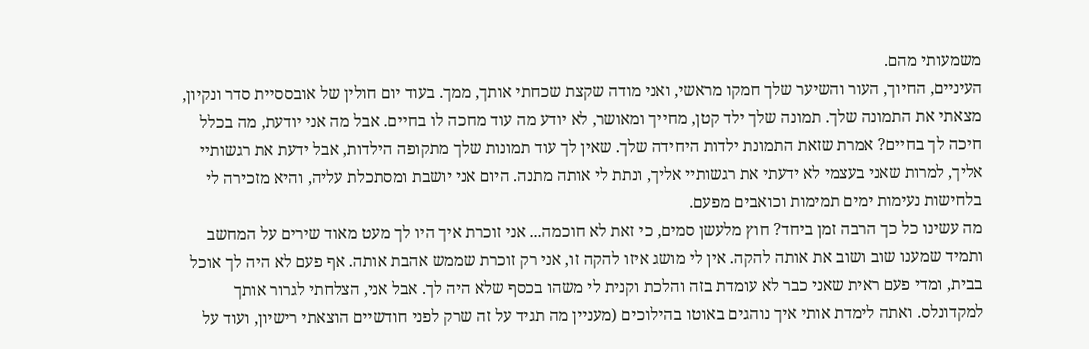משמעותי מהם.
העיניים, החיוך, העור והשיער שלך חמקו מראשי, ואני מודה שקצת שכחתי אותך, ממך. בעוד יום חולין של אובססיית סדר ונקיון, מצאתי את התמונה שלך. תמונה שלך ילד קטן, מחייך ומאושר, לא יודע מה עוד מחכה לו בחיים. אבל מה אני יודעת, מה בכלל חיכה לך בחיים? אמרת שזאת התמונת ילדות היחידה שלך. שאין לך עוד תמונות שלך מתקופה הילדות, אבל ידעת את רגשותיי אליך, למרות שאני בעצמי לא ידעתי את רגשותיי אליך, ונתת לי אותה מתנה. היום אני יושבת ומסתכלת עליה, והיא מזכירה לי בלחישות נעימות ימים תמימות וכואבים מפעם.
מה עשינו כל כך הרבה זמן ביחד? חוץ מלעשן סמים, כי זאת לא חוכמה... אני זוכרת איך היו לך מעט מאוד שירים על המחשב ותמיד שמענו שוב ושוב את אותה להקה. אין לי מושג איזו להקה זו, אני רק זוכרת שממש אהבת אותה. אף פעם לא היה לך אוכל בבית, ומדי פעם ראית שאני כבר לא עומדת בזה והלכת וקנית לי משהו בכסף שלא היה לך. אבל אני, הצלחתי לגרור אותך למקדונלס. ואתה לימדת אותי איך נוהגים באוטו בהילוכים (מעניין מה תגיד על זה שרק לפני חודשיים הוצאתי רישיון, ועוד על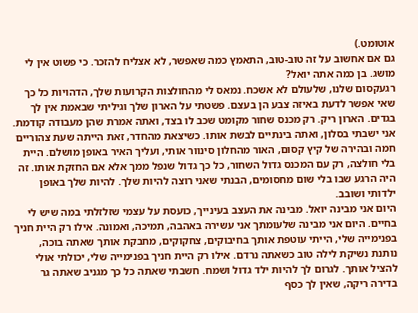אוטומט.)
גם אם אחשוב על זה טוב-טוב, התאמץ כמה שאפשר, לא אצליח להזכר. כי פשוט אין לי מושג. בן כמה אתה יואל?
רגעקסום שלנו, שלעולם לא אשכח. נמאס לי מהחולצות הקרועות שלך, הדהויות כל כך שאי אפשר לדעת באיזה צבע הן בעצם. פשטתי על הארון שלך וגיליתי שבאמת אין לך בגדים. הארון ריק. רק מכנס שחור מקומט שכב לו בצד, ואתה אמרת שהן מעבודה קודמת. אני ישבתי בסלון, ואתה בינתיים לבשת אותו. כשיצאת מהחדר, זאת הייתה שעת צהוריים חמה ובהירה של קיץ קסום, האור מהחלון סינוור אותי, ועליך האיר באופן מושלם. היית בלי חולצה, רק עם המכנס גדול השחור, כל כך גדול שנפל ממך אלא אם החזקת אותו. זה היה הרגע שבו בלי שום מחסומים, הבנתי שאני רוצה להיות שלך. להיות שלך באופן ילדותי ושובב.
היום אני מבינה יואל. מבינה את העצב בעינייך, כועסת על עצמי שזלזלתי במה שיש לי בחיים. היום אני מבינה שלעומתך אני עשירה באהבה, תמיכה, ואמונה. אילו רק היית חניך בפנימייה שלי, הייתי עוטפת אותך בחיבוקים, צחקוקים, מחבקת אותך שאתה בוכה, נותנת נשיקת לילה טוב כשאתה נרדם. אילו רק היית חניך בפנימייה שלי, יכולתי אולי להציל אותך. לגרום לך להיות ילד גדול ושמח. חשבתי שאתה כל כך מגניב שאתה גר בדירה ריקה, שאין לך כסף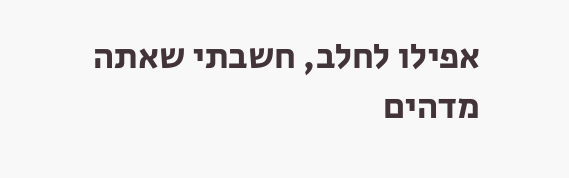אפילו לחלב, חשבתי שאתה מדהים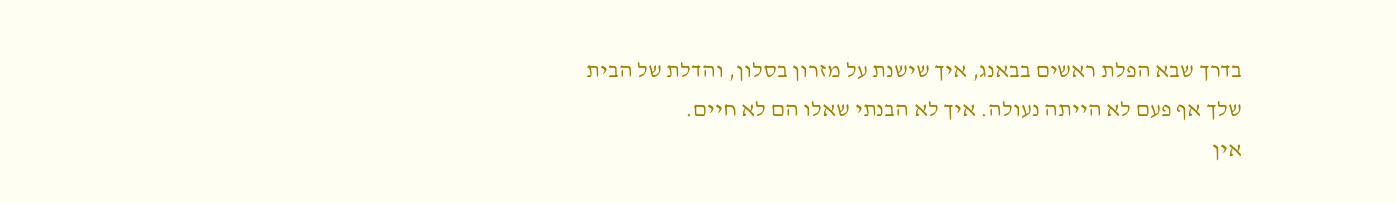בדרך שבא הפלת ראשים בבאנג, איך שישנת על מזרון בסלון, והדלת של הבית שלך אף פעם לא הייתה נעולה. איך לא הבנתי שאלו הם לא חיים.
אין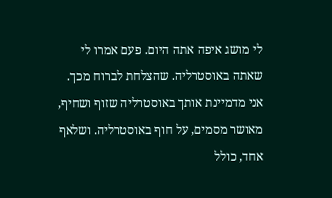לי מושג איפה אתה היום. פעם אמרו לי שאתה באוסטרליה. שהצלחת לברוח מכך. אני מדמיינת אותך באוסטרליה שזוף ושחיף, מאושר מסמים, על חוף באוסטרליה. ושלאף אחד, כולל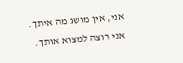אני, אין מושג מה איתך.
אני רוצה למצוא אותך.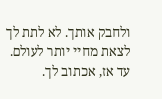ולחבק אותך. לא לתת לך לצאת מחיי יותר לעולם.
עד אז, אכתוב לך.